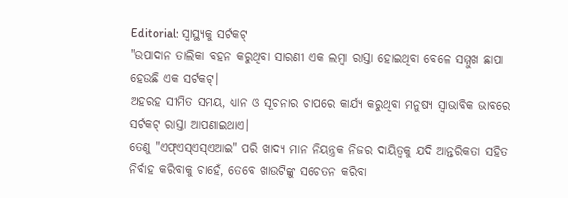Editorial: ସ୍ବାସ୍ଥ୍ୟକୁ ସର୍ଟକଟ୍
"ଉପାଦାନ ତାଲିକା ବହନ କରୁଥିବା ସାରଣୀ ଏକ ଲମ୍ବା ରାସ୍ତା ହୋଇଥିବା ବେଳେ ସମ୍ମୁଖ ଛାପା ହେଉଛି ଏକ ସର୍ଟକଟ୍।
ଅହରହ ସୀମିତ ସମୟ, ଧ୍ୟାନ ଓ ସୂଚନାର ଚାପରେ କାର୍ଯ୍ୟ କରୁଥିବା ମନୁଷ୍ୟ ସ୍ବାଭାବିକ ଭାବରେ ସର୍ଟକଟ୍ ରାସ୍ତା ଆପଣାଇଥାଏ।
ତେଣୁ "ଏଫ୍ଏସ୍ଏସ୍ଏଆଇ" ପରି ଖାଦ୍ୟ ମାନ ନିୟନ୍ତ୍ରକ ନିଜର ଦାୟିତ୍ବକୁ ଯଦି ଆନ୍ତରିକତା ସହିତ ନିର୍ବାହ କରିବାକୁ ଚାହେଁ, ତେବେ ଖାଉଟିଙ୍କୁ ସଚେତନ କରିବା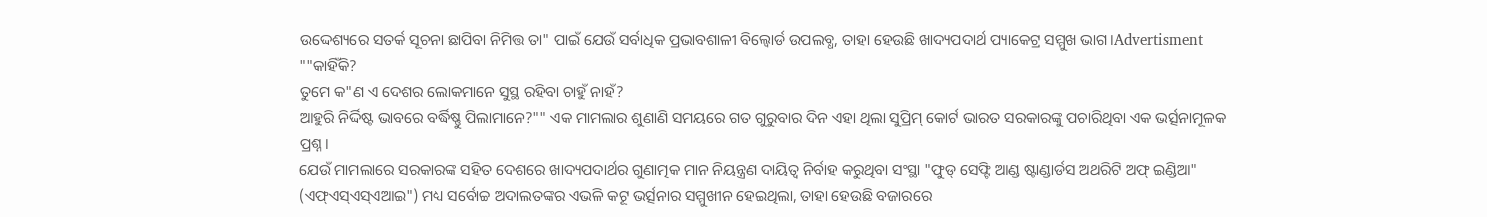ଉଦ୍ଦେଶ୍ୟରେ ସତର୍କ ସୂଚନା ଛାପିବା ନିମିତ୍ତ ତା" ପାଇଁ ଯେଉଁ ସର୍ବାଧିକ ପ୍ରଭାବଶାଳୀ ବିଲ୍ବୋର୍ଡ ଉପଲବ୍ଧ, ତାହା ହେଉଛି ଖାଦ୍ୟପଦାର୍ଥ ପ୍ୟାକେଟ୍ର ସମ୍ମୁଖ ଭାଗ।Advertisment ""କାହିଁକି?
ତୁମେ କ"ଣ ଏ ଦେଶର ଲୋକମାନେ ସୁସ୍ଥ ରହିବା ଚାହୁଁ ନାହଁ?
ଆହୁରି ନିର୍ଦ୍ଦିଷ୍ଟ ଭାବରେ ବର୍ଦ୍ଧିଷ୍ଣୁ ପିଲାମାନେ?"" ଏକ ମାମଲାର ଶୁଣାଣି ସମୟରେ ଗତ ଗୁରୁବାର ଦିନ ଏହା ଥିଲା ସୁପ୍ରିମ୍ କୋର୍ଟ ଭାରତ ସରକାରଙ୍କୁ ପଚାରିଥିବା ଏକ ଭର୍ତ୍ସନାମୂଳକ ପ୍ରଶ୍ନ।
ଯେଉଁ ମାମଲାରେ ସରକାରଙ୍କ ସହିତ ଦେଶରେ ଖାଦ୍ୟପଦାର୍ଥର ଗୁଣାତ୍ମକ ମାନ ନିୟନ୍ତ୍ରଣ ଦାୟିତ୍ବ ନିର୍ବାହ କରୁଥିବା ସଂସ୍ଥା "ଫୁଡ୍ ସେଫ୍ଟି ଆଣ୍ଡ ଷ୍ଟାଣ୍ଡାର୍ଡସ ଅଥରିଟି ଅଫ୍ ଇଣ୍ଡିଆ" (ଏଫ୍ଏସ୍ଏସ୍ଏଆଇ") ମଧ୍ୟ ସର୍ବୋଚ୍ଚ ଅଦାଲତଙ୍କର ଏଭଳି କଟୂ ଭର୍ତ୍ସନାର ସମ୍ମୁଖୀନ ହେଇଥିଲା, ତାହା ହେଉଛି ବଜାରରେ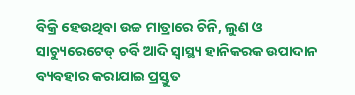ବିକ୍ରି ହେଉଥିବା ଉଚ୍ଚ ମାତ୍ରାରେ ଚିନି, ଲୁଣ ଓ ସାଚ୍ୟୁରେଟେଡ୍ ଚର୍ବି ଆଦି ସ୍ବାସ୍ଥ୍ୟ ହାନିକରକ ଉପାଦାନ ବ୍ୟବହାର କରାଯାଇ ପ୍ରସ୍ତୁତ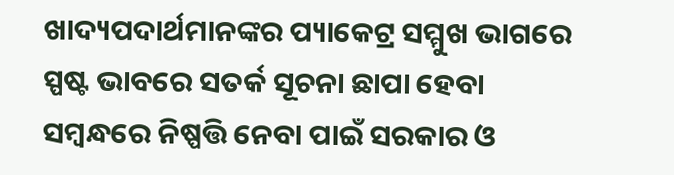ଖାଦ୍ୟପଦାର୍ଥମାନଙ୍କର ପ୍ୟାକେଟ୍ର ସମ୍ମୁଖ ଭାଗରେ ସ୍ପଷ୍ଟ ଭାବରେ ସତର୍କ ସୂଚନା ଛାପା ହେବା ସମ୍ବନ୍ଧରେ ନିଷ୍ପତ୍ତି ନେବା ପାଇଁ ସରକାର ଓ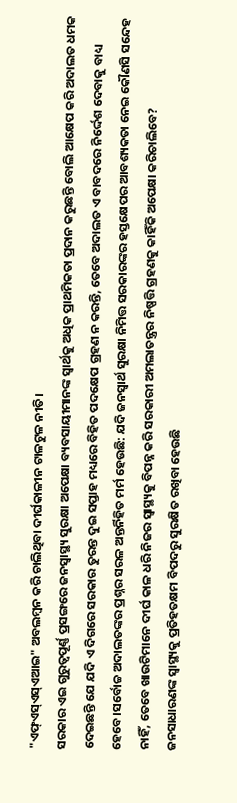"ଏଫ୍ଏସ୍ଏସ୍ଏଆଇ" ଅବଲମ୍ବନ କରି ଚାଲିଥିବା ଦୀର୍ଘକାଳୀନ ଟାଳଟୁଳ ନୀତି।
ସରକାର ଏଇ ଗୁରୁତ୍ବପୂର୍ଣ୍ଣ ପ୍ରସଙ୍ଗରେ ଜନସ୍ବାସ୍ଥ୍ୟ ସୁରକ୍ଷା ଅପେକ୍ଷା ବ୍ୟବସାୟୀମାନଙ୍କ ସ୍ବାର୍ଥକୁ ଅଧିକ ପ୍ରାଥମିକତା ପ୍ରଦାନ କରୁଛନ୍ତି ବୋଲି ଆକ୍ଷେପ କରି ଅଦାଲତ ଧମକ ଦେଇଛନ୍ତି ଯେ ଯଦି ଏ ଦିଗରେ ସରକାର ତୁରନ୍ତ ଦୁଇ ସପ୍ତାହ ମଧ୍ୟରେ ବିହିତ ପଦକ୍ଷେପ ଗ୍ରହଣ ନ କରନ୍ତି, ତେବେ ଅଦାଲତ ଏ ବାବଦରେ ନିର୍ଦ୍ଦେଶ ଦେବାକୁ ବାଧ୍ୟ ହେବେ।ସର୍ବୋଚ୍ଚ ଅଦାଲତଙ୍କର ପ୍ରଶ୍ନର ସରଳ ଅନ୍ତର୍ନିହିତ ମର୍ମ ହେଉଛି: ଯଦି ଜନସ୍ବାର୍ଥ ସୁରକ୍ଷା ନିମିତ୍ତ ସରକାରଙ୍କର ହସ୍ତକ୍ଷେପର ଆବଶ୍ୟକତା ନେଇ କୌଣସି ସନ୍ଦେହ ନାହିଁ, ତେବେ ଖାଉଟିମାନେ ଦୀର୍ଘ କାଳ ଧରି ନିଜର ସ୍ବାସ୍ଥ୍ୟକୁ ବିପନ୍ନ କରି ସରକାରୀ ଅମଲାତନ୍ତ୍ରର ନିଷ୍ପତ୍ତି ଗ୍ରହଣକୁ କାହିଁକି ଅପେକ୍ଷା କରିଚାଲିବେ?
ଜନସାଧାରଣଙ୍କ ସ୍ବାସ୍ଥ୍ୟକୁ ପ୍ରତିହତକ୍ଷମ ବିପଦରୁ ସୁରକ୍ଷିତ ରଖିବା ହେଉଛି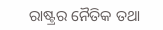ରାଷ୍ଟ୍ରର ନୈତିକ ତଥା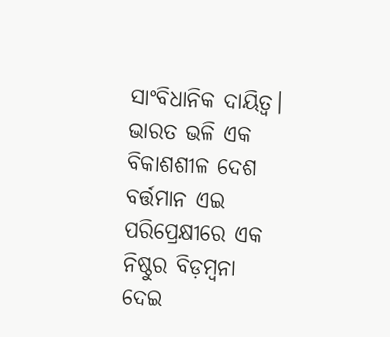ସାଂବିଧାନିକ ଦାୟିତ୍ବ।
ଭାରତ ଭଳି ଏକ ବିକାଶଶୀଳ ଦେଶ ବର୍ତ୍ତମାନ ଏଇ ପରିପ୍ରେକ୍ଷୀରେ ଏକ ନିଷ୍ଠୁର ବିଡ଼ମ୍ବନା ଦେଇ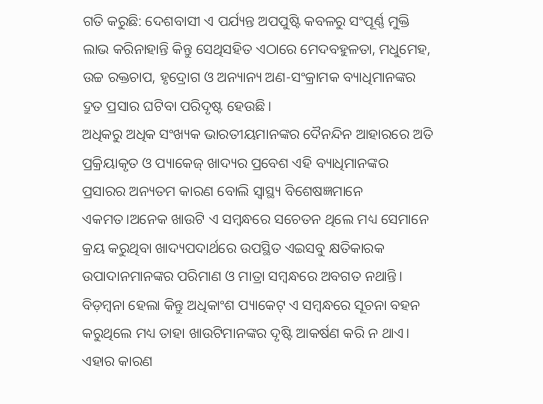ଗତି କରୁଛି: ଦେଶବାସୀ ଏ ପର୍ଯ୍ୟନ୍ତ ଅପପୁଷ୍ଟି କବଳରୁ ସଂପୂର୍ଣ୍ଣ ମୁକ୍ତି ଲାଭ କରିନାହାନ୍ତି କିନ୍ତୁ ସେଥିସହିତ ଏଠାରେ ମେଦବହୁଳତା, ମଧୁମେହ, ଉଚ୍ଚ ରକ୍ତଚାପ, ହୃଦ୍ରୋଗ ଓ ଅନ୍ୟାନ୍ୟ ଅଣ-ସଂକ୍ରାମକ ବ୍ୟାଧିମାନଙ୍କର ଦ୍ରୁତ ପ୍ରସାର ଘଟିବା ପରିଦୃଷ୍ଟ ହେଉଛି।
ଅଧିକରୁ ଅଧିକ ସଂଖ୍ୟକ ଭାରତୀୟମାନଙ୍କର ଦୈନନ୍ଦିନ ଆହାରରେ ଅତି ପ୍ରକ୍ରିୟାକୃତ ଓ ପ୍ୟାକେଜ୍ ଖାଦ୍ୟର ପ୍ରବେଶ ଏହି ବ୍ୟାଧିମାନଙ୍କର ପ୍ରସାରର ଅନ୍ୟତମ କାରଣ ବୋଲି ସ୍ବାସ୍ଥ୍ୟ ବିଶେଷଜ୍ଞମାନେ ଏକମତ।ଅନେକ ଖାଉଟି ଏ ସମ୍ବନ୍ଧରେ ସଚେତନ ଥିଲେ ମଧ୍ୟ ସେମାନେ କ୍ରୟ କରୁଥିବା ଖାଦ୍ୟପଦାର୍ଥରେ ଉପସ୍ଥିତ ଏଇସବୁ କ୍ଷତିକାରକ ଉପାଦାନମାନଙ୍କର ପରିମାଣ ଓ ମାତ୍ରା ସମ୍ବନ୍ଧରେ ଅବଗତ ନଥାନ୍ତି।
ବିଡ଼ମ୍ବନା ହେଲା କିନ୍ତୁ ଅଧିକାଂଶ ପ୍ୟାକେଟ୍ ଏ ସମ୍ବନ୍ଧରେ ସୂଚନା ବହନ କରୁଥିଲେ ମଧ୍ୟ ତାହା ଖାଉଟିମାନଙ୍କର ଦୃଷ୍ଟି ଆକର୍ଷଣ କରି ନ ଥାଏ।
ଏହାର କାରଣ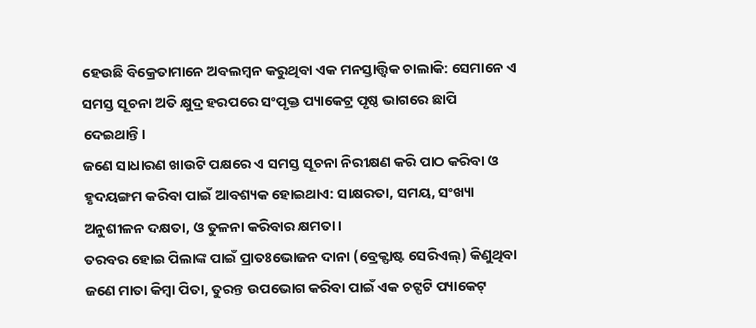ହେଉଛି ବିକ୍ରେତାମାନେ ଅବଲମ୍ବନ କରୁଥିବା ଏକ ମନସ୍ତାତ୍ତ୍ବିକ ଚାଲାକି: ସେମାନେ ଏ ସମସ୍ତ ସୂଚନା ଅତି କ୍ଷୁଦ୍ର ହରପରେ ସଂପୃକ୍ତ ପ୍ୟାକେଟ୍ର ପୃଷ୍ଠ ଭାଗରେ ଛାପି ଦେଇଥାନ୍ତି।
ଜଣେ ସାଧାରଣ ଖାଉଟି ପକ୍ଷରେ ଏ ସମସ୍ତ ସୂଚନା ନିରୀକ୍ଷଣ କରି ପାଠ କରିବା ଓ ହୃଦୟଙ୍ଗମ କରିବା ପାଇଁ ଆବଶ୍ୟକ ହୋଇଥାଏ: ସାକ୍ଷରତା, ସମୟ, ସଂଖ୍ୟା ଅନୁଶୀଳନ ଦକ୍ଷତା, ଓ ତୁଳନା କରିବାର କ୍ଷମତା।
ତରବର ହୋଇ ପିଲାଙ୍କ ପାଇଁ ପ୍ରାତଃଭୋଜନ ଦାନା (ବ୍ରେକ୍ଫାଷ୍ଟ ସେରିଏଲ୍) କିଣୁଥିବା ଜଣେ ମାତା କିମ୍ବା ପିତା, ତୁରନ୍ତ ଉପଭୋଗ କରିବା ପାଇଁ ଏକ ଚଟ୍ପଟି ପ୍ୟାକେଟ୍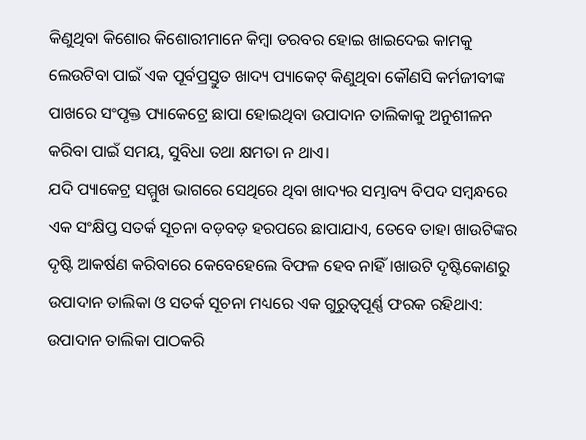କିଣୁଥିବା କିଶୋର କିଶୋରୀମାନେ କିମ୍ବା ତରବର ହୋଇ ଖାଇଦେଇ କାମକୁ ଲେଉଟିବା ପାଇଁ ଏକ ପୂର୍ବପ୍ରସ୍ତୁତ ଖାଦ୍ୟ ପ୍ୟାକେଟ୍ କିଣୁଥିବା କୌଣସି କର୍ମଜୀବୀଙ୍କ ପାଖରେ ସଂପୃକ୍ତ ପ୍ୟାକେଟ୍ରେ ଛାପା ହୋଇଥିବା ଉପାଦାନ ତାଲିକାକୁ ଅନୁଶୀଳନ କରିବା ପାଇଁ ସମୟ, ସୁବିଧା ତଥା କ୍ଷମତା ନ ଥାଏ।
ଯଦି ପ୍ୟାକେଟ୍ର ସମ୍ମୁଖ ଭାଗରେ ସେଥିରେ ଥିବା ଖାଦ୍ୟର ସମ୍ଭାବ୍ୟ ବିପଦ ସମ୍ବନ୍ଧରେ ଏକ ସଂକ୍ଷିପ୍ତ ସତର୍କ ସୂଚନା ବଡ଼ବଡ଼ ହରପରେ ଛାପାଯାଏ, ତେବେ ତାହା ଖାଉଟିଙ୍କର ଦୃଷ୍ଟି ଆକର୍ଷଣ କରିବାରେ କେବେହେଲେ ବିଫଳ ହେବ ନାହିଁ।ଖାଉଟି ଦୃଷ୍ଟିକୋଣରୁ ଉପାଦାନ ତାଲିକା ଓ ସତର୍କ ସୂଚନା ମଧ୍ୟରେ ଏକ ଗୁରୁତ୍ବପୂର୍ଣ୍ଣ ଫରକ ରହିଥାଏ: ଉପାଦାନ ତାଲିକା ପାଠକରି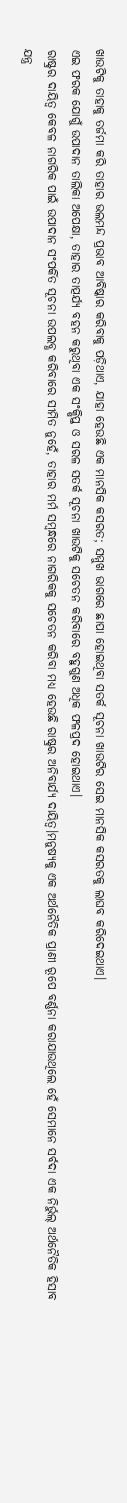ଖାଉଟିକୁ ତାହାକୁ ତର୍ଜମା କରି ତାହାର ଭଲମନ୍ଦ ପ୍ରଭାବ ଆବିଷ୍କାର କରିବାକୁ ପଡ଼ିଥାଏ, ଯାହା ହେଉଛି ଏକ ମାନସିକ କସରତ; ସମ୍ମୁଖ ଭାଗରେ ଛାପା ହୋଇଥିବା ସତର୍କ ସୂଚନା ଖାଉଟିର ସେଇ ମାନସିକ କସରତକୁ ଲାଘବ କରିଦେଇଥାଏ।
ଏଇ ଫରକ ଯୋଗୁଁ ଉପାଦାନ ତାଲିକା ଅପେକ୍ଷା, ତାହାର ତାତ୍ପର୍ଯ୍ୟ ବହନ କରୁଥିବା ଏକ ସଂକ୍ଷିପ୍ତ ଓ ସରଳ ସତର୍କ ସୂଚନା ଖାଉଟିକୁ ସଚେତନ କରିବାରେ ବହୁଗୁଣ ଅଧିକ ଫଳପ୍ରଦ ହୋଇଥାଏ।
ରାଷ୍ଟ୍ରର ଦାୟିତ୍ବ କେବଳ ନାଗରିକ ପାଇଁ ଉପାଦାନ ସଂପର୍କିତ ସୂଚନା ଉପଲବ୍ଧ କରିବାରେ ସୀମିତ ନୁହେଁ, ତାହାର ମର୍ମ ସମ୍ବନ୍ଧରେ ନାଗରିକକୁ ସଚେତନ କରିବା ମଧ୍ୟ ହେଉଛି ରାଷ୍ଟ୍ରର ଅନିବାର୍ଯ୍ୟ ଦାୟିତ୍ବ।ମନୁଷ୍ୟକୁ ଏକ ଅର୍ଥନୈତିକ ପ୍ରାଣୀ ରୂପେ ବର୍ଣ୍ଣନା କରାଯାଉଥିଲେ ହେଁ ସେମାନେ ସର୍ବଦା ଏକ ନିର୍ଭୁଲ୍ ଅର୍ଥନୈତିକ ହିସାବ ଯନ୍ତ୍ର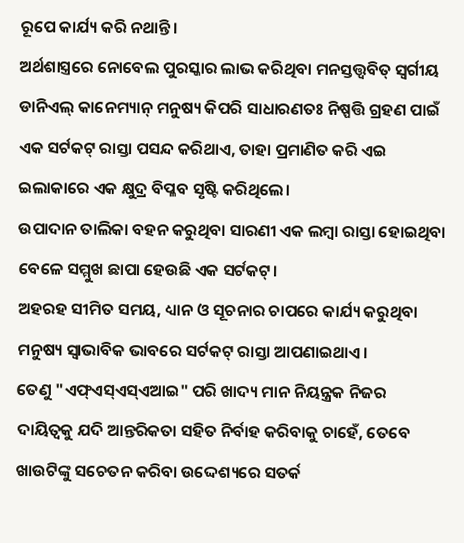ରୂପେ କାର୍ଯ୍ୟ କରି ନଥାନ୍ତି।
ଅର୍ଥଶାସ୍ତ୍ରରେ ନୋବେଲ ପୁରସ୍କାର ଲାଭ କରିଥିବା ମନସ୍ତତ୍ତ୍ବବିତ୍ ସ୍ବର୍ଗୀୟ ଡାନିଏଲ୍ କାନେମ୍ୟାନ୍ ମନୁଷ୍ୟ କିପରି ସାଧାରଣତଃ ନିଷ୍ପତ୍ତି ଗ୍ରହଣ ପାଇଁ ଏକ ସର୍ଟକଟ୍ ରାସ୍ତା ପସନ୍ଦ କରିଥାଏ, ତାହା ପ୍ରମାଣିତ କରି ଏଇ ଇଲାକାରେ ଏକ କ୍ଷୁଦ୍ର ବିପ୍ଳବ ସୃଷ୍ଟି କରିଥିଲେ।
ଉପାଦାନ ତାଲିକା ବହନ କରୁଥିବା ସାରଣୀ ଏକ ଲମ୍ବା ରାସ୍ତା ହୋଇଥିବା ବେଳେ ସମ୍ମୁଖ ଛାପା ହେଉଛି ଏକ ସର୍ଟକଟ୍।
ଅହରହ ସୀମିତ ସମୟ, ଧ୍ୟାନ ଓ ସୂଚନାର ଚାପରେ କାର୍ଯ୍ୟ କରୁଥିବା ମନୁଷ୍ୟ ସ୍ବାଭାବିକ ଭାବରେ ସର୍ଟକଟ୍ ରାସ୍ତା ଆପଣାଇଥାଏ।
ତେଣୁ "ଏଫ୍ଏସ୍ଏସ୍ଏଆଇ" ପରି ଖାଦ୍ୟ ମାନ ନିୟନ୍ତ୍ରକ ନିଜର ଦାୟିତ୍ବକୁ ଯଦି ଆନ୍ତରିକତା ସହିତ ନିର୍ବାହ କରିବାକୁ ଚାହେଁ, ତେବେ ଖାଉଟିଙ୍କୁ ସଚେତନ କରିବା ଉଦ୍ଦେଶ୍ୟରେ ସତର୍କ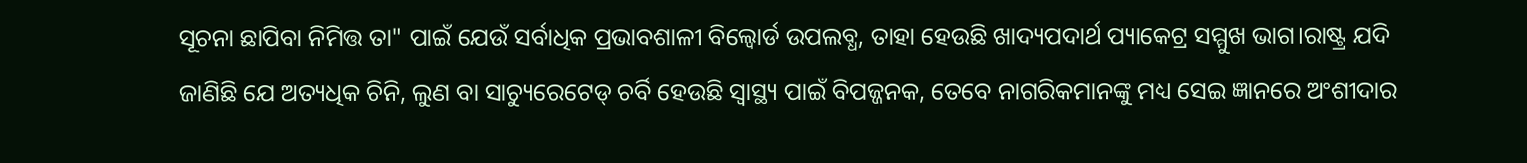ସୂଚନା ଛାପିବା ନିମିତ୍ତ ତା" ପାଇଁ ଯେଉଁ ସର୍ବାଧିକ ପ୍ରଭାବଶାଳୀ ବିଲ୍ବୋର୍ଡ ଉପଲବ୍ଧ, ତାହା ହେଉଛି ଖାଦ୍ୟପଦାର୍ଥ ପ୍ୟାକେଟ୍ର ସମ୍ମୁଖ ଭାଗ।ରାଷ୍ଟ୍ର ଯଦି ଜାଣିଛି ଯେ ଅତ୍ୟଧିକ ଚିନି, ଲୁଣ ବା ସାଚ୍ୟୁରେଟେଡ୍ ଚର୍ବି ହେଉଛି ସ୍ବାସ୍ଥ୍ୟ ପାଇଁ ବିପଜ୍ଜନକ, ତେବେ ନାଗରିକମାନଙ୍କୁ ମଧ୍ୟ ସେଇ ଜ୍ଞାନରେ ଅଂଶୀଦାର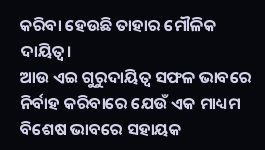କରିବା ହେଉଛି ତାହାର ମୌଳିକ ଦାୟିତ୍ବ।
ଆଉ ଏଇ ଗୁରୁଦାୟିତ୍ବ ସଫଳ ଭାବରେ ନିର୍ବାହ କରିବାରେ ଯେଉଁ ଏକ ମାଧ୍ୟମ ବିଶେଷ ଭାବରେ ସହାୟକ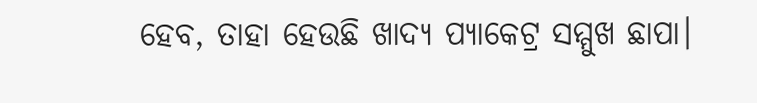ହେବ, ତାହା ହେଉଛି ଖାଦ୍ୟ ପ୍ୟାକେଟ୍ର ସମ୍ମୁଖ ଛାପା।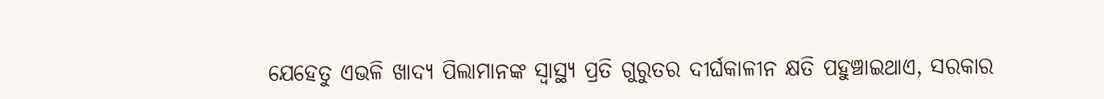ଯେହେତୁ ଏଭଳି ଖାଦ୍ୟ ପିଲାମାନଙ୍କ ସ୍ବାସ୍ଥ୍ୟ ପ୍ରତି ଗୁରୁତର ଦୀର୍ଘକାଳୀନ କ୍ଷତି ପହୁଞ୍ଚାଇଥାଏ, ସରକାର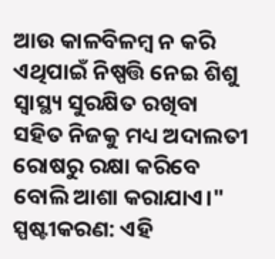ଆଉ କାଳବିଳମ୍ବ ନ କରି ଏଥିପାଇଁ ନିଷ୍ପତ୍ତି ନେଇ ଶିଶୁ ସ୍ବାସ୍ଥ୍ୟ ସୁରକ୍ଷିତ ରଖିବା ସହିତ ନିଜକୁ ମଧ୍ୟ ଅଦାଲତୀ ରୋଷରୁ ରକ୍ଷା କରିବେ ବୋଲି ଆଶା କରାଯାଏ।"
ସ୍ପଷ୍ଟୀକରଣ: ଏହି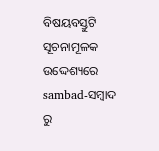ବିଷୟବସ୍ତୁଟି ସୂଚନାମୂଳକ ଉଦ୍ଦେଶ୍ୟରେ sambad-ସମ୍ବାଦ ରୁ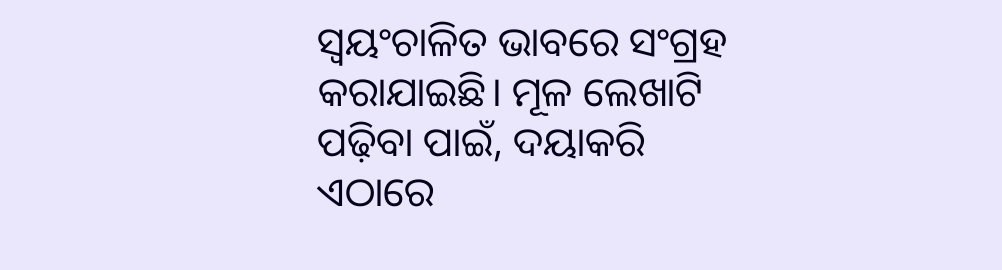ସ୍ୱୟଂଚାଳିତ ଭାବରେ ସଂଗ୍ରହ କରାଯାଇଛି। ମୂଳ ଲେଖାଟି ପଢ଼ିବା ପାଇଁ, ଦୟାକରି ଏଠାରେ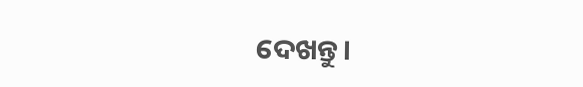ଦେଖନ୍ତୁ।